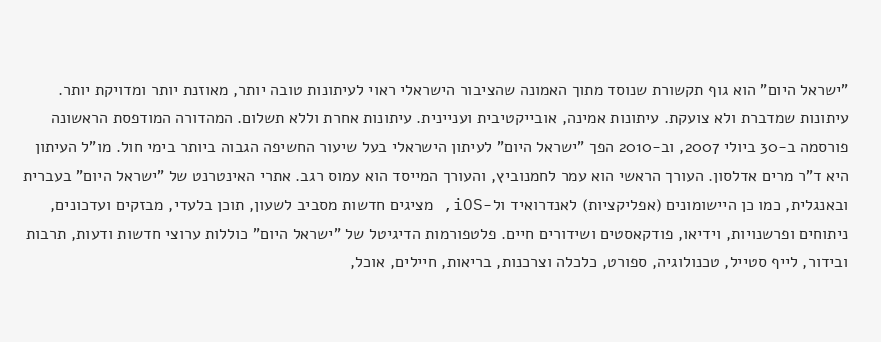"ישראל היום" הוא גוף תקשורת שנוסד מתוך האמונה שהציבור הישראלי ראוי לעיתונות טובה יותר, מאוזנת יותר ומדויקת יותר. עיתונות שמדברת ולא צועקת. עיתונות אמינה, אובייקטיבית ועניינית. עיתונות אחרת וללא תשלום. המהדורה המודפסת הראשונה פורסמה ב-30 ביולי 2007, וב-2010 הפך "ישראל היום" לעיתון הישראלי בעל שיעור החשיפה הגבוה ביותר בימי חול. מו"ל העיתון היא ד"ר מרים אדלסון. העורך הראשי הוא עמר לחמנוביץ, והעורך המייסד הוא עמוס רגב. אתרי האינטרנט של "ישראל היום" בעברית ובאנגלית, כמו כן היישומונים (אפליקציות) לאנדרואיד ול-iOS, מציגים חדשות מסביב לשעון, תוכן בלעדי, מבזקים ועדכונים, ניתוחים ופרשנויות, וידיאו, פודקאסטים ושידורים חיים. פלטפורמות הדיגיטל של "ישראל היום" כוללות ערוצי חדשות ודעות, תרבות ובידור, לייף סטייל, טכנולוגיה, ספורט, כלכלה וצרכנות, בריאות, חיילים, אוכל,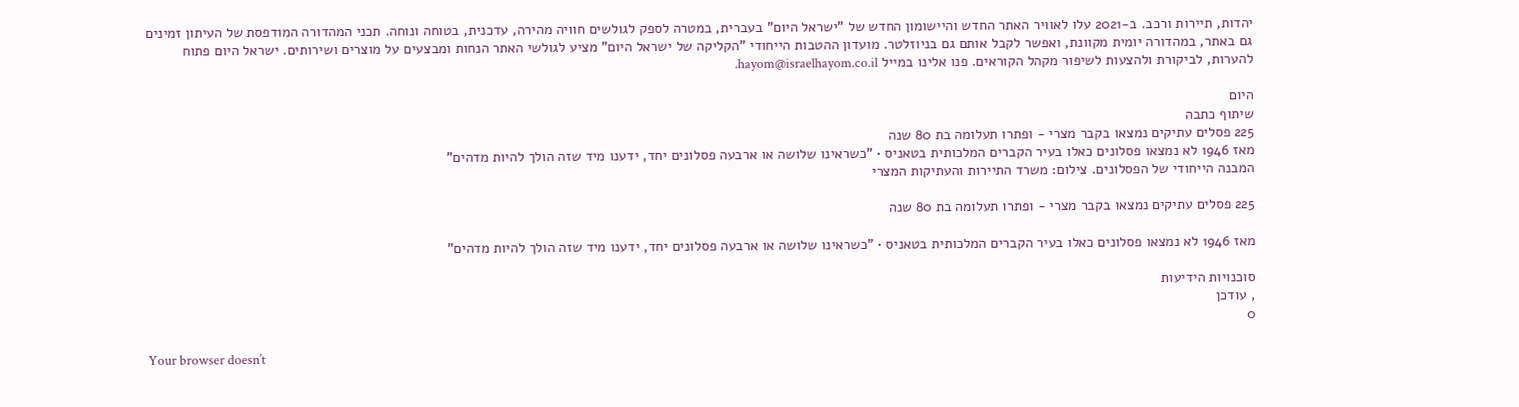יהדות, תיירות ורכב. ב-2021 עלו לאוויר האתר החדש והיישומון החדש של "ישראל היום" בעברית, במטרה לספק לגולשים חוויה מהירה, עדכנית, בטוחה ונוחה. תכני המהדורה המודפסת של העיתון זמינים גם באתר, במהדורה יומית מקוונת, ואפשר לקבל אותם גם בניוזלטר. מועדון ההטבות הייחודי "הקליקה של ישראל היום" מציע לגולשי האתר הנחות ומבצעים על מוצרים ושירותים. ישראל היום פתוח להערות, לביקורת ולהצעות לשיפור מקהל הקוראים. פנו אלינו במייל hayom@israelhayom.co.il.

היום
שיתוף כתבה
225 פסלים עתיקים נמצאו בקבר מצרי - ופתרו תעלומה בת 80 שנה
מאז 1946 לא נמצאו פסלונים כאלו בעיר הקברים המלכותית בטאניס • "כשראינו שלושה או ארבעה פסלונים יחד, ידענו מיד שזה הולך להיות מדהים"
המבנה הייחודי של הפסלונים. צילום: משרד התיירות והעתיקות המצרי

225 פסלים עתיקים נמצאו בקבר מצרי - ופתרו תעלומה בת 80 שנה

מאז 1946 לא נמצאו פסלונים כאלו בעיר הקברים המלכותית בטאניס • "כשראינו שלושה או ארבעה פסלונים יחד, ידענו מיד שזה הולך להיות מדהים"

סוכנויות הידיעות
, עודכן
0

Your browser doesn’t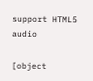support HTML5 audio

[object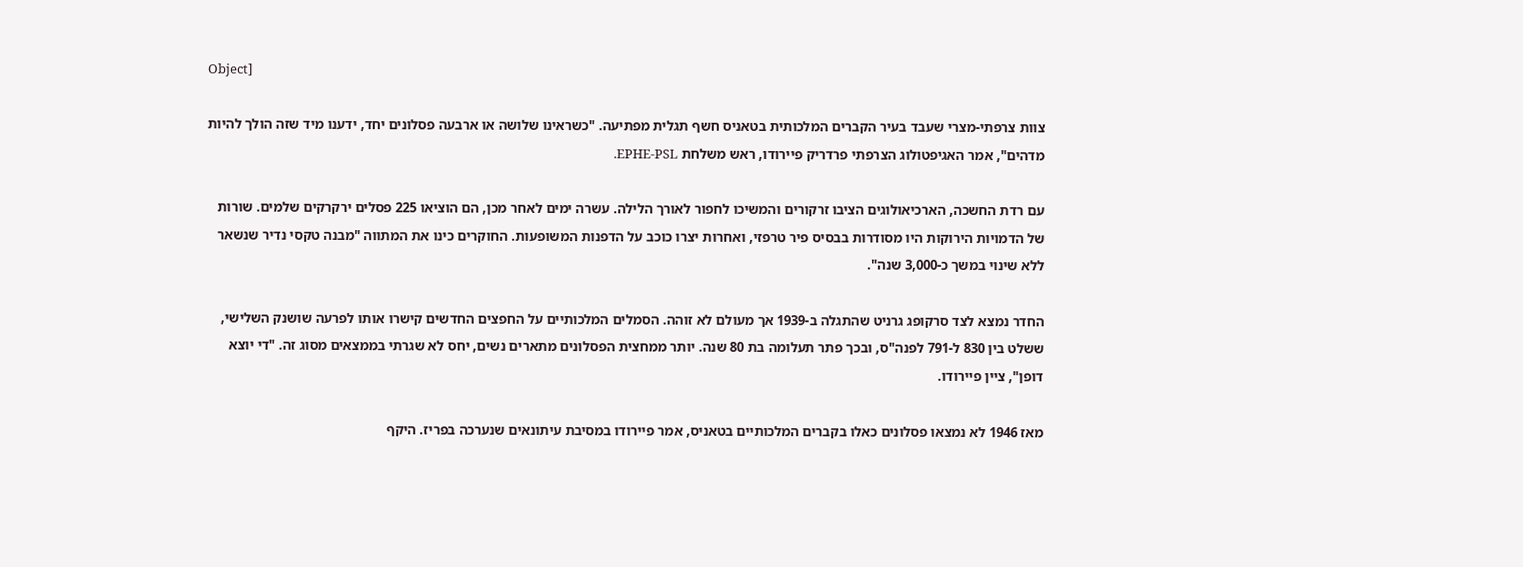Object]

צוות צרפתי-מצרי שעבד בעיר הקברים המלכותית בטאניס חשף תגלית מפתיעה. "כשראינו שלושה או ארבעה פסלונים יחד, ידענו מיד שזה הולך להיות מדהים", אמר האגיפטולוג הצרפתי פרדריק פיירודו, ראש משלחת EPHE-PSL.

עם רדת החשכה, הארכיאולוגים הציבו זרקורים והמשיכו לחפור לאורך הלילה. עשרה ימים לאחר מכן, הם הוציאו 225 פסלים ירקרקים שלמים. שורות של הדמויות הירוקות היו מסודרות בבסיס פיר טרפזי, ואחרות יצרו כוכב על הדפנות המשופעות. החוקרים כינו את המתווה "מבנה טקסי נדיר שנשאר ללא שינוי במשך כ-3,000 שנה".

החדר נמצא לצד סרקופג גרניט שהתגלה ב-1939 אך מעולם לא זוהה. הסמלים המלכותיים על החפצים החדשים קישרו אותו לפרעה שושנק השלישי, ששלט בין 830 ל-791 לפנה"ס, ובכך פתר תעלומה בת 80 שנה. יותר ממחצית הפסלונים מתארים נשים, יחס לא שגרתי בממצאים מסוג זה. "די יוצא דופן", ציין פיירודו.

מאז 1946 לא נמצאו פסלונים כאלו בקברים המלכותיים בטאניס, אמר פיירודו במסיבת עיתונאים שנערכה בפריז. היקף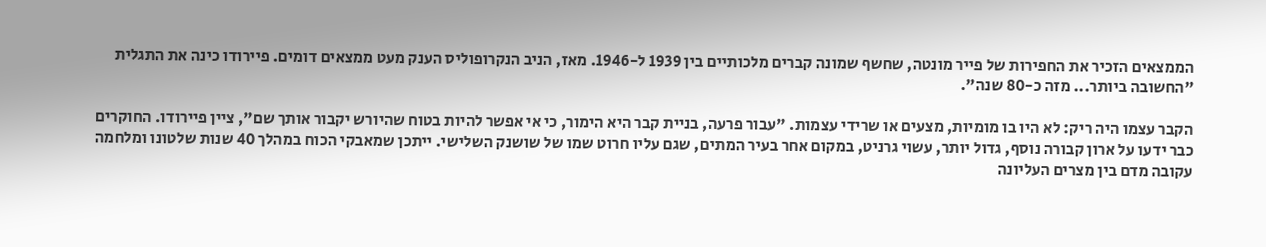הממצאים הזכיר את החפירות של פייר מונטה, שחשף שמונה קברים מלכותיים בין 1939 ל-1946. מאז, הניב הנקרופוליס הענק מעט ממצאים דומים. פיירודו כינה את התגלית "החשובה ביותר... מזה כ-80 שנה".

הקבר עצמו היה ריק: לא היו בו מומיות, מצעים או שרידי עצמות. "עבור פרעה, בניית קבר היא הימור, כי אי אפשר להיות בטוח שהיורש יקבור אותך שם", ציין פיירודו. החוקרים כבר ידעו על ארון קבורה נוסף, גדול יותר, עשוי גרניט, במקום אחר בעיר המתים, שגם עליו חרוט שמו של שושנק השלישי. ייתכן שמאבקי הכוח במהלך 40 שנות שלטונו ומלחמה עקובה מדם בין מצרים העליונה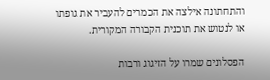והתחתונה אילצה את הכמרים להעביר את גופתו או לנטוש את תוכנית הקבורה המקורית.

הפסלונים שמרו על הזיגוג ורבות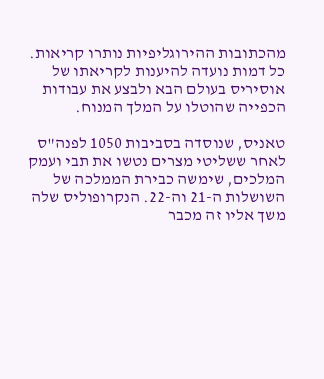מהכתובות ההירוגליפיות נותרו קריאות. כל דמות נועדה להיענות לקריאתו של אוסיריס בעולם הבא ולבצע את עבודות הכפייה שהוטלו על המלך המנוח.

טאניס, שנוסדה בסביבות 1050 לפנה"ס לאחר ששליטי מצרים נטשו את תבי ועמק המלכים, שימשה כבירת הממלכה של השושלות ה-21 וה-22. הנקרופוליס שלה משך אליו זה מכבר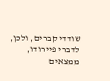שודדי קברים, ולכן, לדברי פיירודו, ממצאים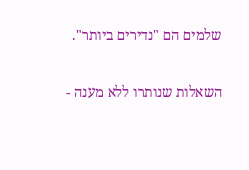שלמים הם "נדירים ביותר".

השאלות שנותרו ללא מענה -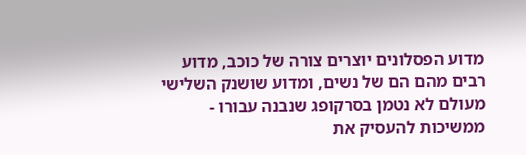מדוע הפסלונים יוצרים צורה של כוכב, מדוע רבים מהם הם של נשים, ומדוע שושנק השלישי מעולם לא נטמן בסרקופג שנבנה עבורו - ממשיכות להעסיק את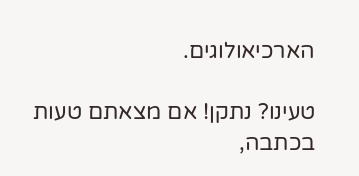הארכיאולוגים.

טעינו? נתקן! אם מצאתם טעות בכתבה,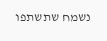נשמח שתשתפו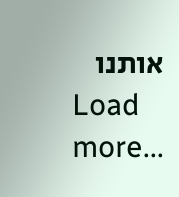אותנו
Load more...